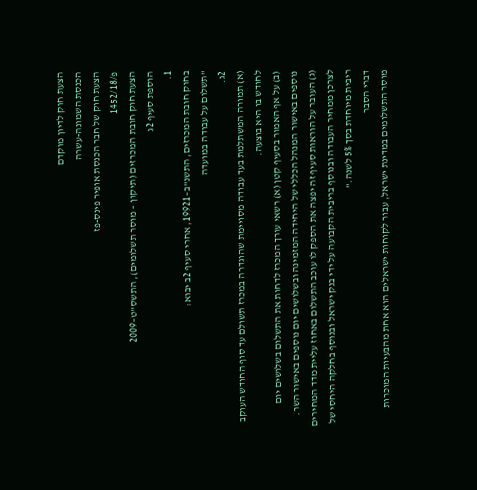הצעת חוק לדיון מוקדם
הכנסת השמונה-עשרה
הצעת חוק של חבר הכנסת אופיר פינס-פז
פ/1452/18
הצעת חוק חובת המכרזים (תיקון – מוסר תשלומים), התשס"ט–2009
הוספת סעיף 2ג
1.
בחוק חובת המכרזים, התשנ"ב–19921, אחרי סעיף 2ב יבוא:
"תשלום על עבודה במועדה
2ג.
(א) תמורה המשתלמת בעד עבודה מסויימת שהוגדרה במכרז תשולם עד סוף החודש העוקב לחודש בו היא בוצעה.
(ב) על אף האמור בסעיף קטן (א) רשאי עורך המכרז לדחות את התשלום בשלושים יום נוספים באישור המנהל הכללי של היחידה המזמינה ובשלושים יום נוספים באישור השר.
(ג) העובר על הוראות סעיף זה יפצה את הספק לו עוכב התשלום באחוז עליית מדד המחירים לצרכן ממחיר העבודה ובנוסף בריבית הקבועה על ידי בנק ישראל ובנוסף בחלקה היחסי של ריבית מיוחדת בסך 5% לשנה."
דברי הסבר
מוסר התשלומים במדינת ישראל, עבור לקוחות ישראלים הוא אחת מהבעיות המוכרות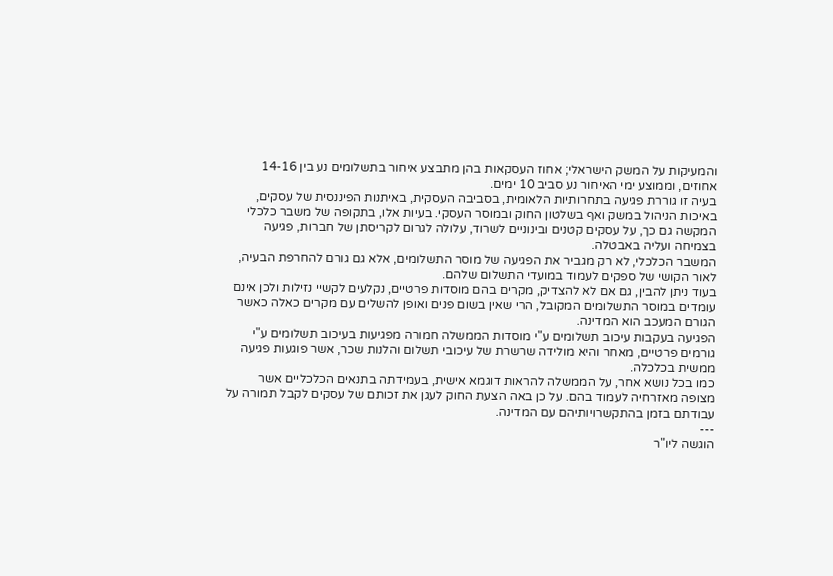והמעיקות על המשק הישראלי; אחוז העסקאות בהן מתבצע איחור בתשלומים נע בין 14-16 אחוזים, וממוצע ימי האיחור נע סביב 10 ימים.
בעיה זו גוררת פגיעה בתחרותיות הלאומית, בסביבה העסקית, באיתנות הפיננסית של עסקים, באיכות הניהול במשק ואף בשלטון החוק ובמוסר העסקי. בעיות אלו, בתקופה של משבר כלכלי המקשה גם כך, על עסקים קטנים ובינוניים לשרוד, עלולה לגרום לקריסתן של חברות, פגיעה בצמיחה ועליה באבטלה.
המשבר הכלכלי, לא רק מגביר את הפגיעה של מוסר התשלומים, אלא גם גורם להחרפת הבעיה, לאור הקושי של ספקים לעמוד במועדי התשלום שלהם.
בעוד ניתן להבין, גם אם לא להצדיק, מקרים בהם מוסדות פרטיים, נקלעים לקשיי נזילות ולכן אינם עומדים במוסר התשלומים המקובל, הרי שאין בשום פנים ואופן להשלים עם מקרים כאלה כאשר הגורם המעכב הוא המדינה.
הפגיעה בעקבות עיכוב תשלומים ע"י מוסדות הממשלה חמורה מפגיעות בעיכוב תשלומים ע"י גורמים פרטיים, מאחר והיא מולידה שרשרת של עיכובי תשלום והלנות שכר, אשר פוגעות פגיעה ממשית בכלכלה.
כמו בכל נושא אחר, על הממשלה להראות דוגמא אישית, בעמידתה בתנאים הכלכליים אשר מצופה מאזרחיה לעמוד בהם. על כן באה הצעת החוק לעגן את זכותם של עסקים לקבל תמורה על עבודתם בזמן בהתקשרויותיהם עם המדינה.
---
הוגשה ליו"ר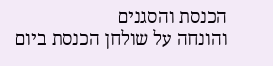הכנסת והסגנים
והונחה על שולחן הכנסת ביום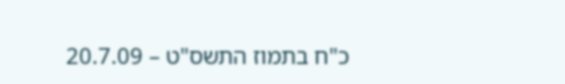כ"ח בתמוז התשס"ט – 20.7.09